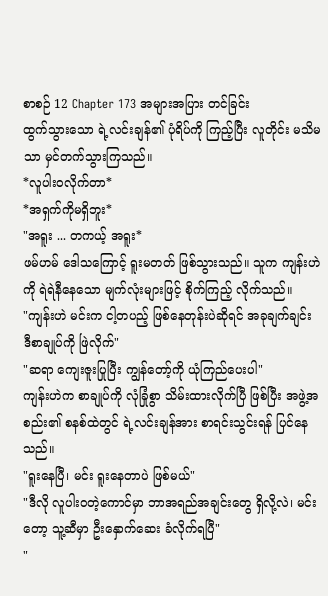စာစဉ် 12 Chapter 173 အများအပြား တင်ခြင်း
ထွက်သွားသော ရဲ့လင်းချန်၏ ပုံရိပ်ကို ကြည့်ပြီး လူတိုင်း မသိမသာ မှင်တက်သွားကြသည်။
*လူပါးဝလိုက်တာ*
*အရှက်ကိုမရှိဘူး*
"အရူး ... တကယ့် အရူး*
ဖမ်ဟမ် ဒေါသကြောင့် ရူးမတတ် ဖြစ်သွားသည်။ သူက ကျန်းဟဲကို ရဲရဲနီနေသော မျက်လုံးများဖြင့် စိုက်ကြည့် လိုက်သည်။
"ကျန်းဟဲ မင်းက ငါ့တပည့် ဖြစ်နေတုန်းပဲဆိုရင် အခုချက်ချင်း ဒီစာချုပ်ကို ဖြဲလိုက်"
"ဆရာ ကျေးဇူးပြုပြီး ကျွန်တော့်ကို ယုံကြည်ပေးပါ"
ကျန်းဟဲက စာချုပ်ကို လုံခြုံစွာ သိမ်းထားလိုက်ပြီ ဖြစ်ပြီး အဖွဲ့အစည်း၏ စနစ်ထဲတွင် ရဲ့လင်းချန်အား စာရင်းသွင်းရန် ပြင်နေသည်။
"ရူးနေပြီ၊ မင်း ရူးနေတာပဲ ဖြစ်မယ်"
"ဒီလို လူပါးဝတဲ့ကောင်မှာ ဘာအရည်အချင်းတွေ ရှိလို့လဲ၊ မင်းတော့ သူ့ဆီမှာ ဦးနှောက်ဆေး ခံလိုက်ရပြီ"
"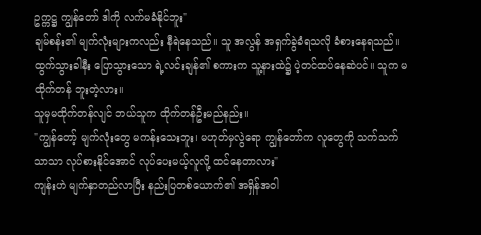ဥက္ကဋ္ဌ ကျွန်တော် ဒါကို လက်မခံနိုင်ဘူး"
ချမ်စန်း၏ မျက်လုံးများကလည်း နီရဲနေသည်။ သူ အလွန် အရှက်ခွဲခံရသလို ခံစားနေရသည်။
ထွက်သွားခါနီး ပြောသွားသော ရဲ့လင်းချန်၏ စကားက သူ့နားထဲ၌ ပဲ့တင်ထပ်နေဆဲပင်။ သူက မထိုက်တန် ဘူးတဲ့လား။
သူမှမထိုက်တန်လျင် ဘယ်သူက ထိုက်တန်ဦးမည်နည်း။
"ကျွန်တော့် မျက်လုံးတွေ မကန်းသေးဘူး၊ မဟုတ်မှလွဲရော ကျွန်တော်က လူတွေကို သက်သက်သာသာ လုပ်စားနိုင်အောင် လုပ်ပေးမယ့်လူလို့ ထင်နေတာလား"
ကျန်းဟဲ မျက်နှာတည်လာပြီး နည်းပြတစ်ယောက်၏ အရှိန်အဝါ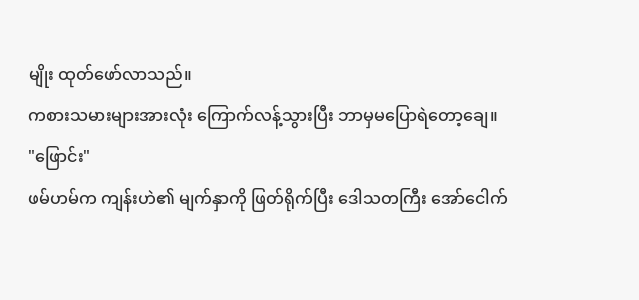မျိုး ထုတ်ဖော်လာသည်။
ကစားသမားများအားလုံး ကြောက်လန့်သွားပြီး ဘာမှမပြောရဲတော့ချေ။
"ဖြောင်း"
ဖမ်ဟမ်က ကျန်းဟဲ၏ မျက်နှာကို ဖြတ်ရိုက်ပြီး ဒေါသတကြီး အော်ငေါက်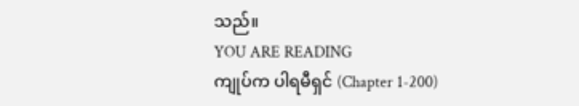သည်။
YOU ARE READING
ကျုပ်က ပါရမီရှင် (Chapter 1-200)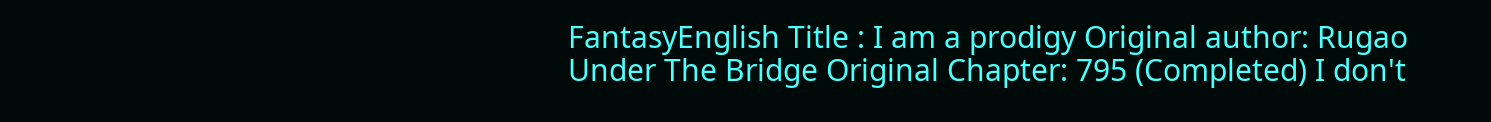FantasyEnglish Title : I am a prodigy Original author: Rugao Under The Bridge Original Chapter: 795 (Completed) I don't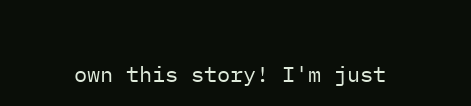own this story! I'm just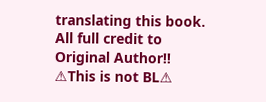translating this book. All full credit to Original Author!! ⚠This is not BL⚠